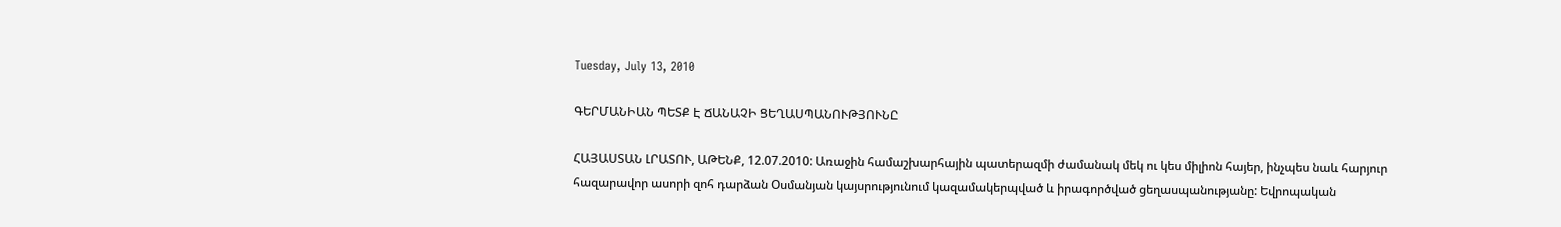Tuesday, July 13, 2010

ԳԵՐՄԱՆԻԱՆ ՊԵՏՔ Է ՃԱՆԱՉԻ ՑԵՂԱՍՊԱՆՈՒԹՅՈՒՆԸ

ՀԱՅԱՍՏԱՆ ԼՐԱՏՈՒ, ԱԹԵՆՔ, 12.07.2010: Առաջին համաշխարհային պատերազմի ժամանակ մեկ ու կես միլիոն հայեր, ինչպես նաև հարյուր հազարավոր ասորի զոհ դարձան Օսմանյան կայսրությունում կազամակերպված և իրագործված ցեղասպանությանը: Եվրոպական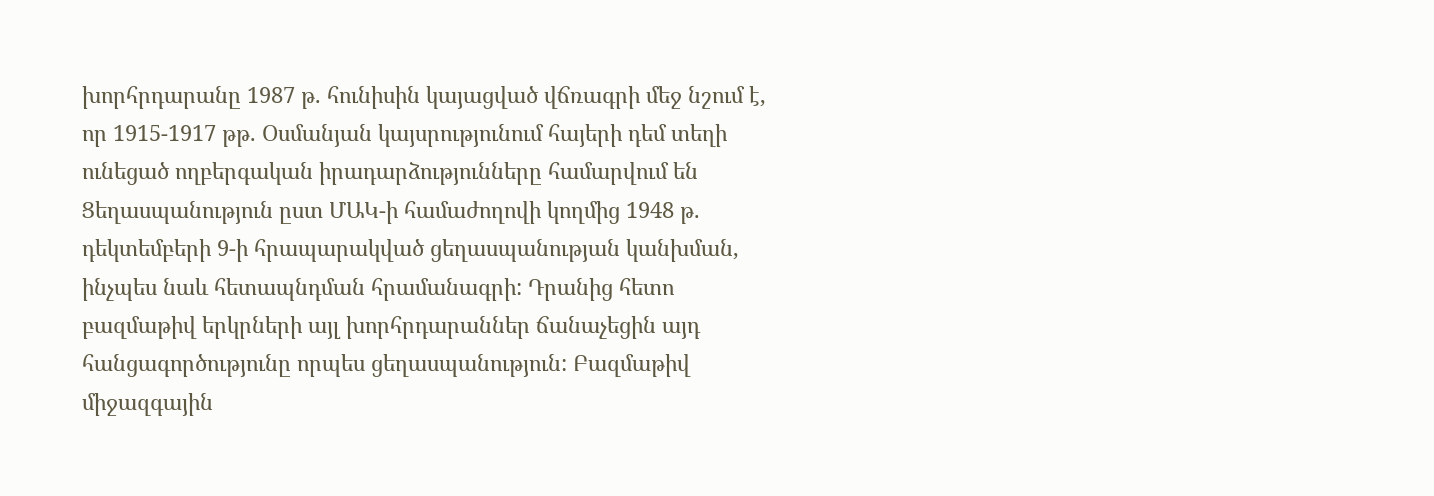խորհրդարանը 1987 թ. հունիսին կայացված վճռագրի մեջ նշում է, որ 1915-1917 թթ. Օսմանյան կայսրությունում հայերի դեմ տեղի ունեցած ողբերգական իրադարձությունները համարվում են Ցեղասպանություն ըստ ՄԱԿ-ի համաժողովի կողմից 1948 թ. դեկտեմբերի 9-ի հրապարակված ցեղասպանության կանխման, ինչպես նաև հետապնդման հրամանագրի: Դրանից հետո բազմաթիվ երկրների այլ խորհրդարաններ ճանաչեցին այդ հանցագործությունը որպես ցեղասպանություն: Բազմաթիվ միջազգային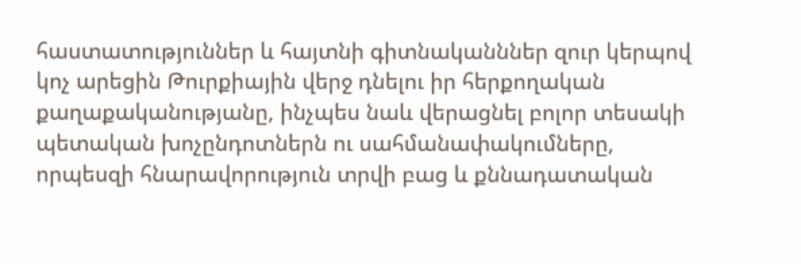հաստատություններ և հայտնի գիտնականններ զուր կերպով կոչ արեցին Թուրքիային վերջ դնելու իր հերքողական քաղաքականությանը, ինչպես նաև վերացնել բոլոր տեսակի պետական խոչընդոտներն ու սահմանափակումները, որպեսզի հնարավորություն տրվի բաց և քննադատական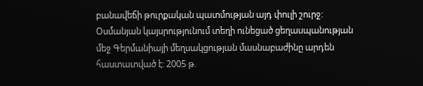բանավեճի թուրքական պատմության այդ փուլի շուրջ: Օսմանյան կայսրությունում տեղի ունեցած ցեղասպանության մեջ Գերմանիայի մեղսակցության մասնաբաժինը արդեն հաստատված է: 2005 թ.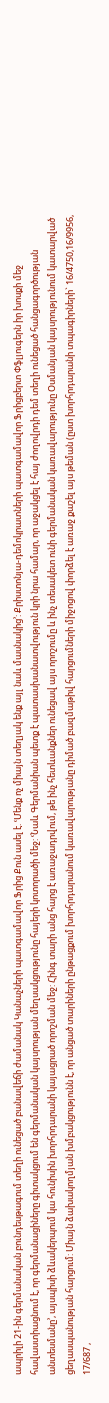ապրիլի 21-ին գերմանական բունդեսթագում տեղի ունեցած բանավեճի ժամանակ Կանաչների պատգամավոր Ֆրից Քուն ասել է. ՙՄենք ոչ միայն տեղյակ ենք այլ նաև մասնակից՚: Քրիստոնյա-դեմոկրատների պատգամավոր Ֆրիցբերտ Փֆլյուգերն իր խոսքի մեջ հավաստիացնում է, որ գերմանացիները գիտակցում են գերմանական կայսրության մեղսակցությունը հայերի կոտորածի մեջ: ՙՆաև Գերմանիան պետք է պատասխանատվություն կրի նրա համար, որ աջակցել է հայ ժողովրդի դեմ տեղի ունեցած հանցագործության անտեսմանը՚, այսպիսի ձևակերպում կա հունիսին խորհրդարանի կայացրած որոշման մեջ: Հինգ տարի անց հարց է առաջադրվում, թե ինչ հետևանքներ ունեցավ այս որոշումը և ինչ տեսակետ ունի գերմանական կառավարությունը Օսմանյան կայսրությունում կատարված ցեղասպանության հարցում: Միայն ձախակողմյան խմբակցությունն է, որ անցած տարիների ընթացքում խորհրդարանում կառավարությանը դիմած բազմաթիվ հարցումների միջոցով փորձել է առաջ քաշել այս թեման (ըստ խորհրդարանի տպագիրների` 16/4750,16/9956, 17/687 ,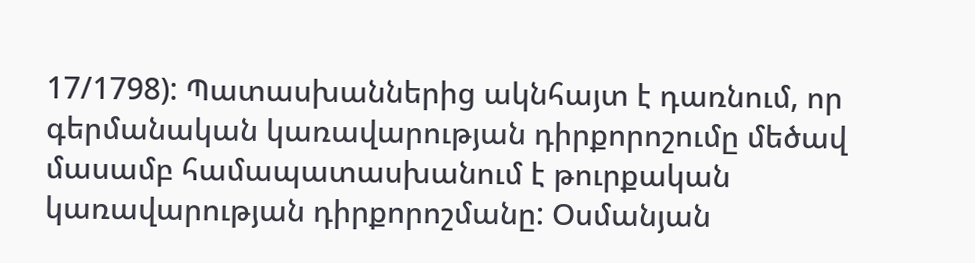17/1798): Պատասխաններից ակնհայտ է դառնում, որ գերմանական կառավարության դիրքորոշումը մեծավ մասամբ համապատասխանում է թուրքական կառավարության դիրքորոշմանը: Օսմանյան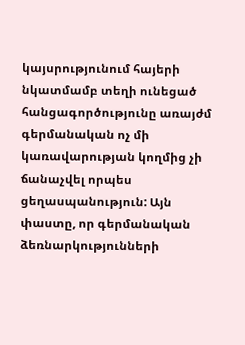կայսրությունում հայերի նկատմամբ տեղի ունեցած հանցագործությունը առայժմ գերմանական ոչ մի կառավարության կողմից չի ճանաչվել որպես ցեղասպանություն: Այն փաստը, որ գերմանական ձեռնարկությունների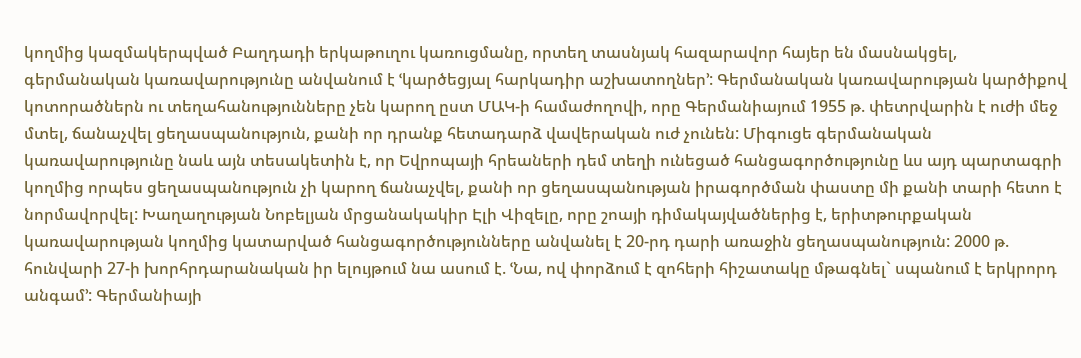կողմից կազմակերպված Բաղդադի երկաթուղու կառուցմանը, որտեղ տասնյակ հազարավոր հայեր են մասնակցել, գերմանական կառավարությունը անվանում է ՙկարծեցյալ հարկադիր աշխատողներ՚: Գերմանական կառավարության կարծիքով կոտորածներն ու տեղահանությունները չեն կարող ըստ ՄԱԿ-ի համաժողովի, որը Գերմանիայում 1955 թ. փետրվարին է ուժի մեջ մտել, ճանաչվել ցեղասպանություն, քանի որ դրանք հետադարձ վավերական ուժ չունեն: Միգուցե գերմանական կառավարությունը նաև այն տեսակետին է, որ Եվրոպայի հրեաների դեմ տեղի ունեցած հանցագործությունը ևս այդ պարտագրի կողմից որպես ցեղասպանություն չի կարող ճանաչվել, քանի որ ցեղասպանության իրագործման փաստը մի քանի տարի հետո է նորմավորվել: Խաղաղության Նոբելյան մրցանակակիր Էլի Վիզելը, որը շոայի դիմակայվածներից է, երիտթուրքական կառավարության կողմից կատարված հանցագործությունները անվանել է 20-րդ դարի առաջին ցեղասպանություն: 2000 թ. հունվարի 27-ի խորհրդարանական իր ելույթում նա ասում է. ՙՆա, ով փորձում է զոհերի հիշատակը մթագնել` սպանում է երկրորդ անգամ՚: Գերմանիայի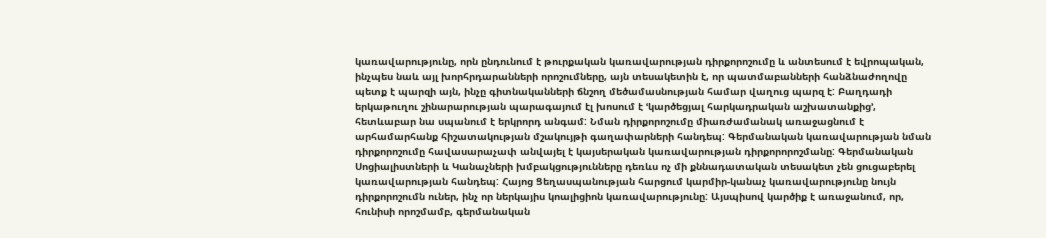կառավարությունը, որն ընդունում է թուրքական կառավարության դիրքորոշումը և անտեսում է եվրոպական, ինչպես նաև այլ խորհրդարանների որոշումները, այն տեսակետին է, որ պատմաբանների հանձնաժողովը պետք է պարզի այն, ինչը գիտնականների ճնշող մեծամասնության համար վաղուց պարզ է: Բաղդադի երկաթուղու շինարարության պարագայում էլ խոսում է ՙկարծեցյալ հարկադրական աշխատանքից՚, հետևաբար նա սպանում է երկրորդ անգամ: Նման դիրքորոշումը միառժամանակ առաջացնում է արհամարհանք հիշատակության մշակույթի գաղափարների հանդեպ: Գերմանական կառավարության նման դիրքորոշումը հավասարաչափ անվայել է կայսերական կառավարության դիրքորորոշմանը: Գերմանական Սոցիալիստների և Կանաչների խմբակցությունները դեռևս ոչ մի քննադատական տեսակետ չեն ցուցաբերել կառավարության հանդեպ: Հայոց Ցեղասպանության հարցում կարմիր-կանաչ կառավարությունը նույն դիրքորոշումն ուներ, ինչ որ ներկայիս կոալիցիոն կառավարությունը: Այսպիսով կարծիք է առաջանում, որ, հունիսի որոշմամբ, գերմանական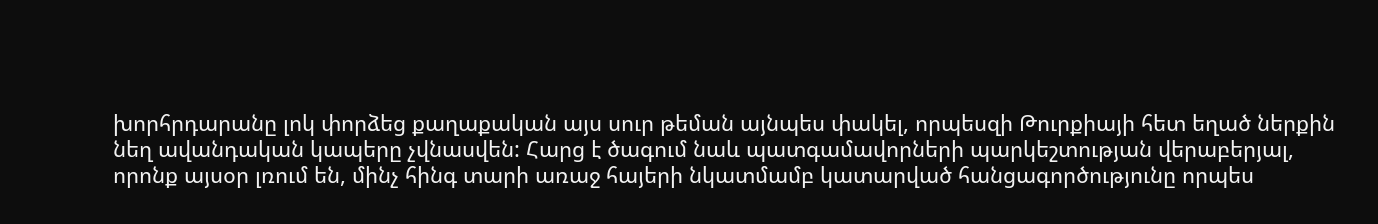խորհրդարանը լոկ փորձեց քաղաքական այս սուր թեման այնպես փակել, որպեսզի Թուրքիայի հետ եղած ներքին նեղ ավանդական կապերը չվնասվեն: Հարց է ծագում նաև պատգամավորների պարկեշտության վերաբերյալ, որոնք այսօր լռում են, մինչ հինգ տարի առաջ հայերի նկատմամբ կատարված հանցագործությունը որպես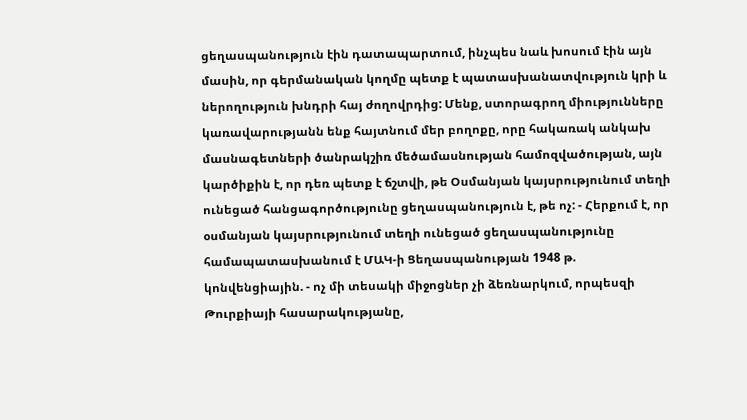ցեղասպանություն էին դատապարտում, ինչպես նաև խոսում էին այն մասին, որ գերմանական կողմը պետք է պատասխանատվություն կրի և ներողություն խնդրի հայ ժողովրդից: Մենք, ստորագրող միությունները կառավարությանն ենք հայտնում մեր բողոքը, որը հակառակ անկախ մասնագետների ծանրակշիռ մեծամասնության համոզվածության, այն կարծիքին է, որ դեռ պետք է ճշտվի, թե Օսմանյան կայսրությունում տեղի ունեցած հանցագործությունը ցեղասպանություն է, թե ոչ: - Հերքում է, որ օսմանյան կայսրությունում տեղի ունեցած ցեղասպանությունը համապատասխանում է ՄԱԿ-ի Ցեղասպանության 1948 թ. կոնվենցիային. - ոչ մի տեսակի միջոցներ չի ձեռնարկում, որպեսզի Թուրքիայի հասարակությանը,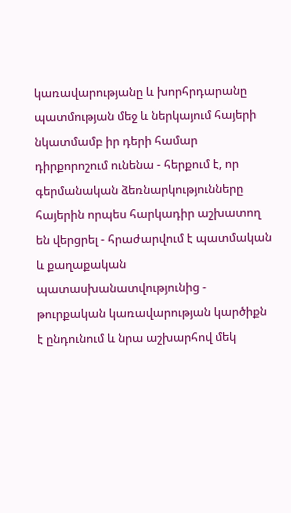կառավարությանը և խորհրդարանը պատմության մեջ և ներկայում հայերի նկատմամբ իր դերի համար դիրքորոշում ունենա - հերքում է, որ գերմանական ձեռնարկությունները հայերին որպես հարկադիր աշխատող են վերցրել - հրաժարվում է պատմական և քաղաքական պատասխանատվությունից - թուրքական կառավարության կարծիքն է ընդունում և նրա աշխարհով մեկ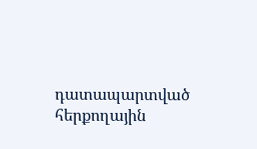դատապարտված հերքողային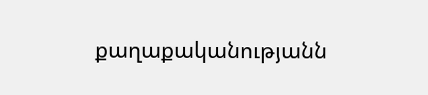քաղաքականությանն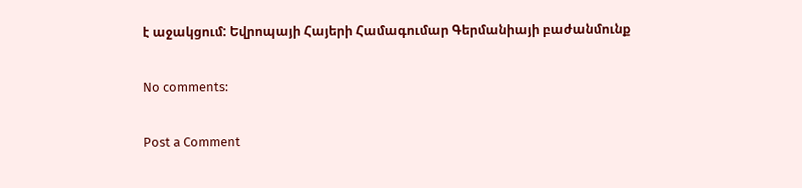է աջակցում: Եվրոպայի Հայերի Համագումար Գերմանիայի բաժանմունք

No comments:

Post a Comment